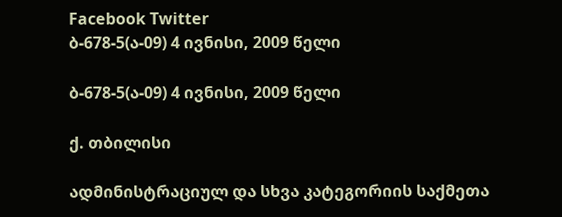Facebook Twitter
ბ-678-5(ა-09) 4 ივნისი, 2009 წელი

ბ-678-5(ა-09) 4 ივნისი, 2009 წელი

ქ. თბილისი

ადმინისტრაციულ და სხვა კატეგორიის საქმეთა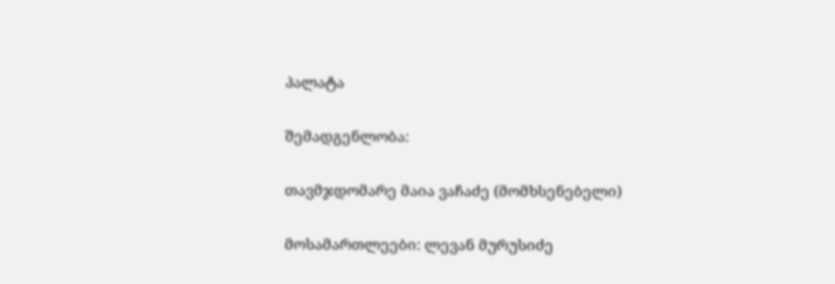პალატა

შემადგენლობა:

თავმჯდომარე მაია ვაჩაძე (მომხსენებელი)

მოსამართლეები: ლევან მურუსიძე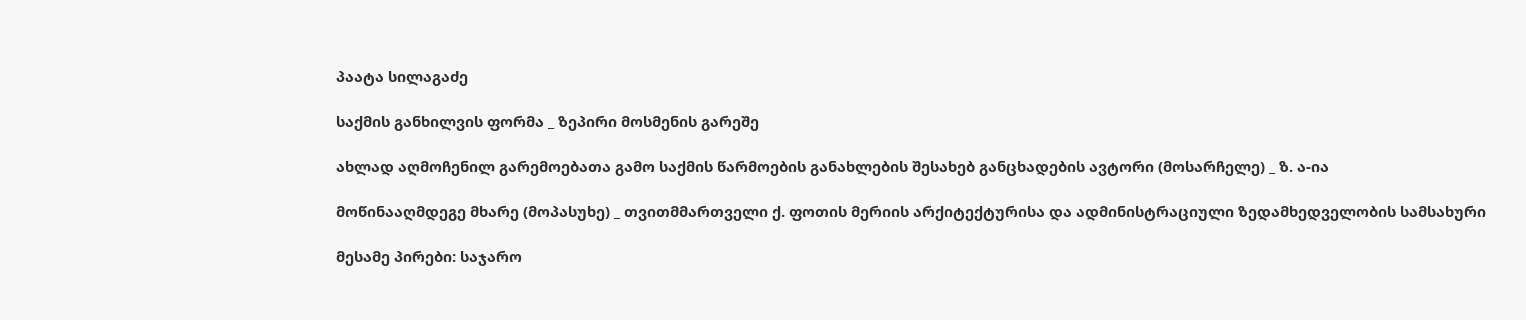პაატა სილაგაძე

საქმის განხილვის ფორმა _ ზეპირი მოსმენის გარეშე

ახლად აღმოჩენილ გარემოებათა გამო საქმის წარმოების განახლების შესახებ განცხადების ავტორი (მოსარჩელე) _ ზ. ა-ია

მოწინააღმდეგე მხარე (მოპასუხე) _ თვითმმართველი ქ. ფოთის მერიის არქიტექტურისა და ადმინისტრაციული ზედამხედველობის სამსახური

მესამე პირები: საჯარო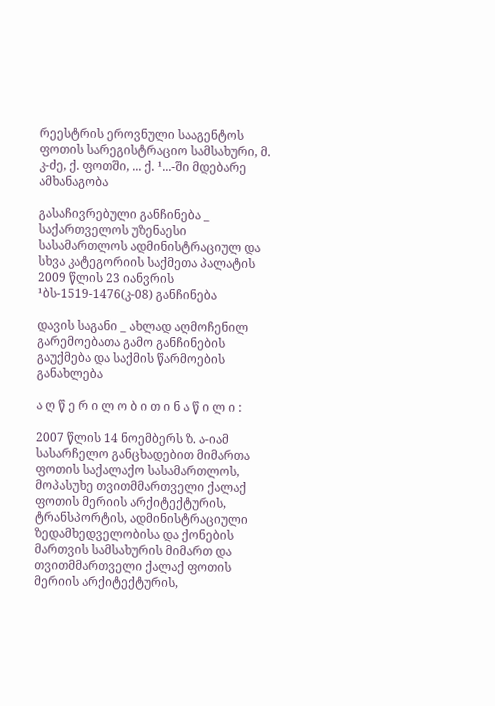რეესტრის ეროვნული სააგენტოს ფოთის სარეგისტრაციო სამსახური, მ. კ-ძე, ქ. ფოთში, ... ქ. ¹...-ში მდებარე ამხანაგობა

გასაჩივრებული განჩინება _ საქართველოს უზენაესი სასამართლოს ადმინისტრაციულ და სხვა კატეგორიის საქმეთა პალატის 2009 წლის 23 იანვრის ¹ბს-1519-1476(კ-08) განჩინება

დავის საგანი _ ახლად აღმოჩენილ გარემოებათა გამო განჩინების გაუქმება და საქმის წარმოების განახლება

ა ღ წ ე რ ი ლ ო ბ ი თ ი ნ ა წ ი ლ ი :

2007 წლის 14 ნოემბერს ზ. ა-იამ სასარჩელო განცხადებით მიმართა ფოთის საქალაქო სასამართლოს, მოპასუხე თვითმმართველი ქალაქ ფოთის მერიის არქიტექტურის, ტრანსპორტის, ადმინისტრაციული ზედამხედველობისა და ქონების მართვის სამსახურის მიმართ და თვითმმართველი ქალაქ ფოთის მერიის არქიტექტურის,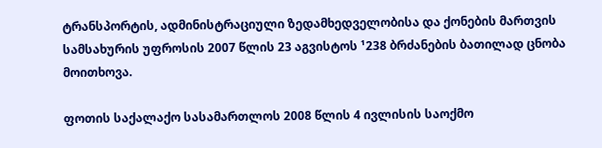ტრანსპორტის, ადმინისტრაციული ზედამხედველობისა და ქონების მართვის სამსახურის უფროსის 2007 წლის 23 აგვისტოს ¹238 ბრძანების ბათილად ცნობა მოითხოვა.

ფოთის საქალაქო სასამართლოს 2008 წლის 4 ივლისის საოქმო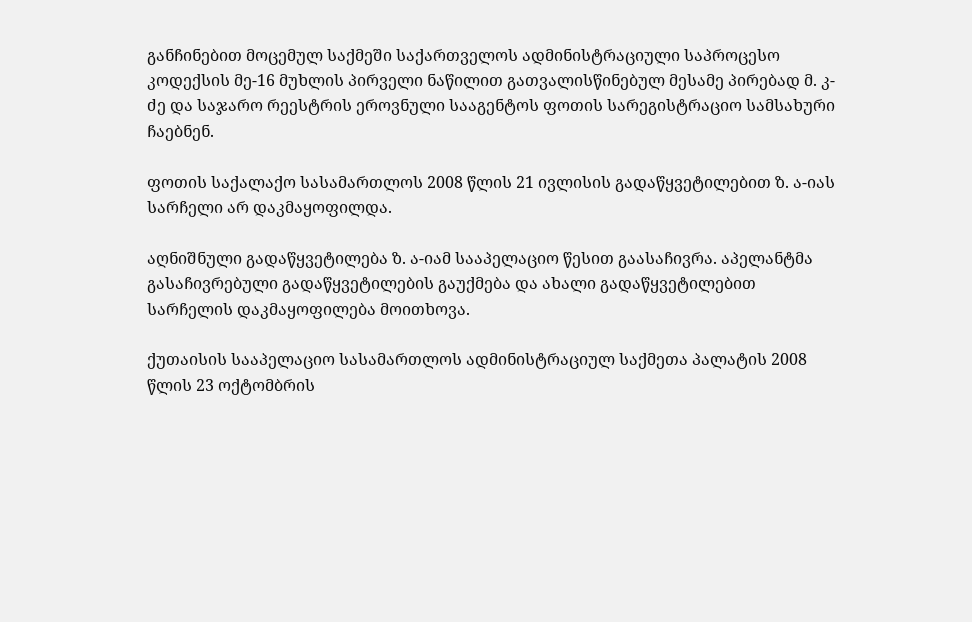განჩინებით მოცემულ საქმეში საქართველოს ადმინისტრაციული საპროცესო კოდექსის მე-16 მუხლის პირველი ნაწილით გათვალისწინებულ მესამე პირებად მ. კ-ძე და საჯარო რეესტრის ეროვნული სააგენტოს ფოთის სარეგისტრაციო სამსახური ჩაებნენ.

ფოთის საქალაქო სასამართლოს 2008 წლის 21 ივლისის გადაწყვეტილებით ზ. ა-იას სარჩელი არ დაკმაყოფილდა.

აღნიშნული გადაწყვეტილება ზ. ა-იამ სააპელაციო წესით გაასაჩივრა. აპელანტმა გასაჩივრებული გადაწყვეტილების გაუქმება და ახალი გადაწყვეტილებით სარჩელის დაკმაყოფილება მოითხოვა.

ქუთაისის სააპელაციო სასამართლოს ადმინისტრაციულ საქმეთა პალატის 2008 წლის 23 ოქტომბრის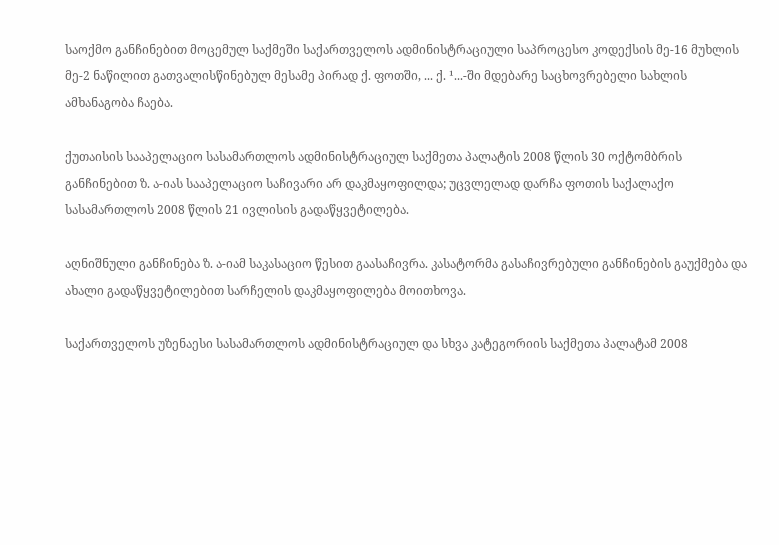საოქმო განჩინებით მოცემულ საქმეში საქართველოს ადმინისტრაციული საპროცესო კოდექსის მე-16 მუხლის მე-2 ნაწილით გათვალისწინებულ მესამე პირად ქ. ფოთში, ... ქ. ¹...-ში მდებარე საცხოვრებელი სახლის ამხანაგობა ჩაება.

ქუთაისის სააპელაციო სასამართლოს ადმინისტრაციულ საქმეთა პალატის 2008 წლის 30 ოქტომბრის განჩინებით ზ. ა-იას სააპელაციო საჩივარი არ დაკმაყოფილდა; უცვლელად დარჩა ფოთის საქალაქო სასამართლოს 2008 წლის 21 ივლისის გადაწყვეტილება.

აღნიშნული განჩინება ზ. ა-იამ საკასაციო წესით გაასაჩივრა. კასატორმა გასაჩივრებული განჩინების გაუქმება და ახალი გადაწყვეტილებით სარჩელის დაკმაყოფილება მოითხოვა.

საქართველოს უზენაესი სასამართლოს ადმინისტრაციულ და სხვა კატეგორიის საქმეთა პალატამ 2008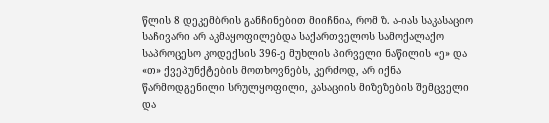წლის 8 დეკემბრის განჩინებით მიიჩნია, რომ ზ. ა-იას საკასაციო საჩივარი არ აკმაყოფილებდა საქართველოს სამოქალაქო საპროცესო კოდექსის 396-ე მუხლის პირველი ნაწილის «ე» და «თ» ქვეპუნქტების მოთხოვნებს, კერძოდ, არ იქნა წარმოდგენილი სრულყოფილი, კასაციის მიზეზების შემცველი და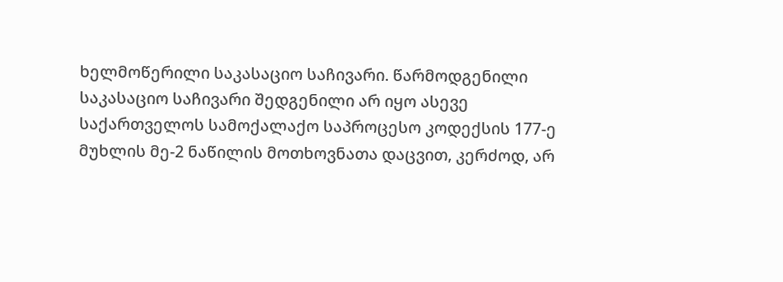ხელმოწერილი საკასაციო საჩივარი. წარმოდგენილი საკასაციო საჩივარი შედგენილი არ იყო ასევე საქართველოს სამოქალაქო საპროცესო კოდექსის 177-ე მუხლის მე-2 ნაწილის მოთხოვნათა დაცვით, კერძოდ, არ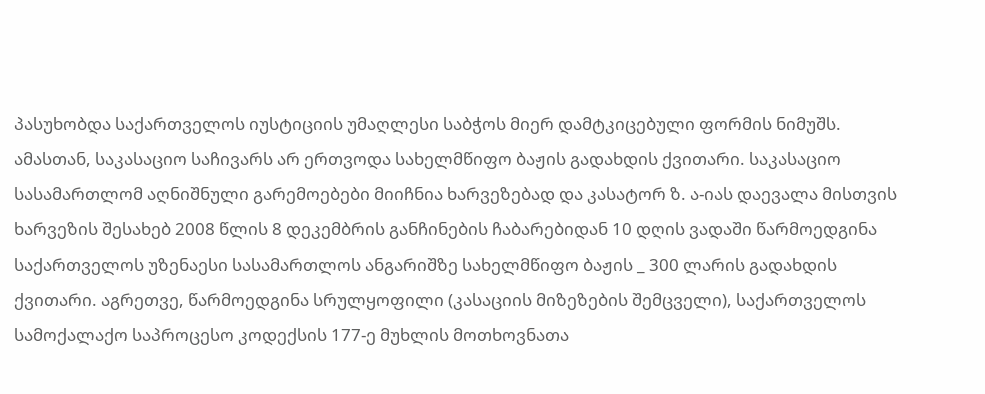პასუხობდა საქართველოს იუსტიციის უმაღლესი საბჭოს მიერ დამტკიცებული ფორმის ნიმუშს. ამასთან, საკასაციო საჩივარს არ ერთვოდა სახელმწიფო ბაჟის გადახდის ქვითარი. საკასაციო სასამართლომ აღნიშნული გარემოებები მიიჩნია ხარვეზებად და კასატორ ზ. ა-იას დაევალა მისთვის ხარვეზის შესახებ 2008 წლის 8 დეკემბრის განჩინების ჩაბარებიდან 10 დღის ვადაში წარმოედგინა საქართველოს უზენაესი სასამართლოს ანგარიშზე სახელმწიფო ბაჟის _ 300 ლარის გადახდის ქვითარი. აგრეთვე, წარმოედგინა სრულყოფილი (კასაციის მიზეზების შემცველი), საქართველოს სამოქალაქო საპროცესო კოდექსის 177-ე მუხლის მოთხოვნათა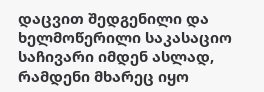დაცვით შედგენილი და ხელმოწერილი საკასაციო საჩივარი იმდენ ასლად, რამდენი მხარეც იყო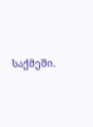საქმეში.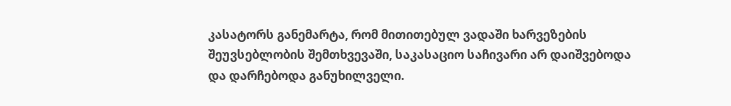კასატორს განემარტა, რომ მითითებულ ვადაში ხარვეზების შეუვსებლობის შემთხვევაში, საკასაციო საჩივარი არ დაიშვებოდა და დარჩებოდა განუხილველი.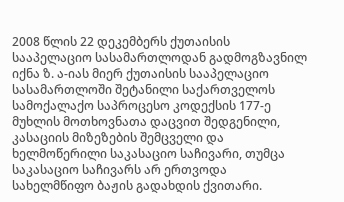2008 წლის 22 დეკემბერს ქუთაისის სააპელაციო სასამართლოდან გადმოგზავნილ იქნა ზ. ა-იას მიერ ქუთაისის სააპელაციო სასამართლოში შეტანილი საქართველოს სამოქალაქო საპროცესო კოდექსის 177-ე მუხლის მოთხოვნათა დაცვით შედგენილი, კასაციის მიზეზების შემცველი და ხელმოწერილი საკასაციო საჩივარი, თუმცა საკასაციო საჩივარს არ ერთვოდა სახელმწიფო ბაჟის გადახდის ქვითარი.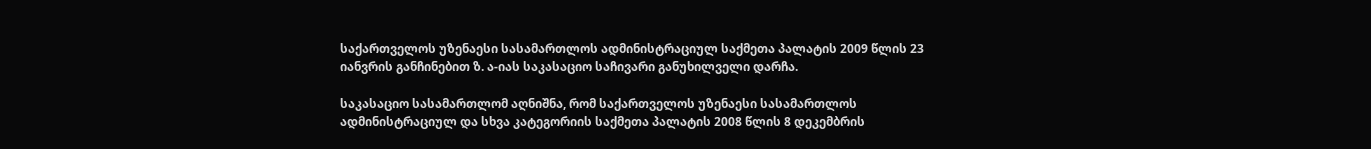საქართველოს უზენაესი სასამართლოს ადმინისტრაციულ საქმეთა პალატის 2009 წლის 23 იანვრის განჩინებით ზ. ა-იას საკასაციო საჩივარი განუხილველი დარჩა.

საკასაციო სასამართლომ აღნიშნა, რომ საქართველოს უზენაესი სასამართლოს ადმინისტრაციულ და სხვა კატეგორიის საქმეთა პალატის 2008 წლის 8 დეკემბრის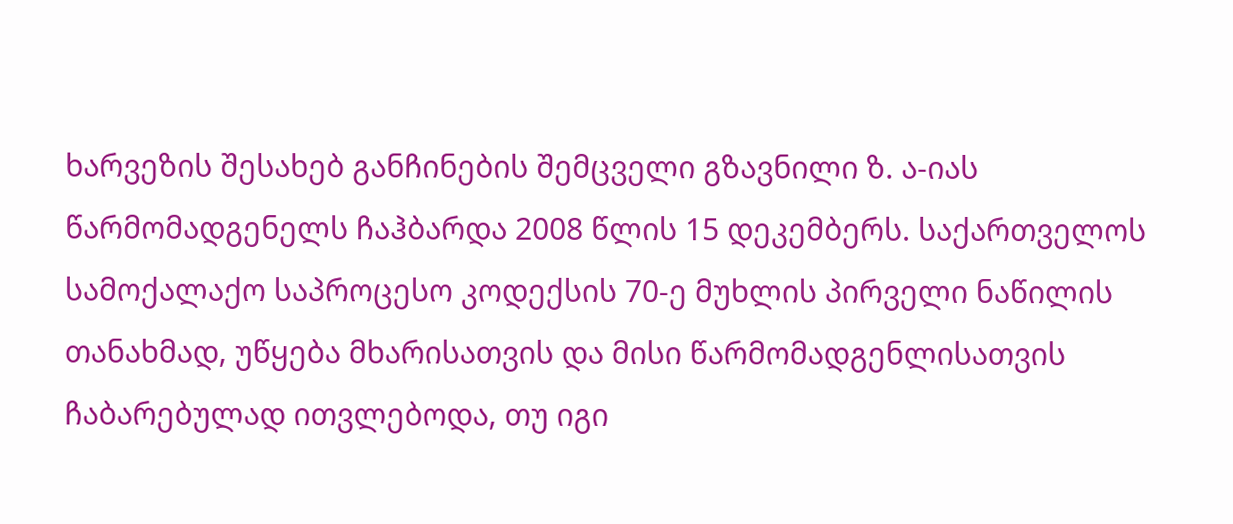ხარვეზის შესახებ განჩინების შემცველი გზავნილი ზ. ა-იას წარმომადგენელს ჩაჰბარდა 2008 წლის 15 დეკემბერს. საქართველოს სამოქალაქო საპროცესო კოდექსის 70-ე მუხლის პირველი ნაწილის თანახმად, უწყება მხარისათვის და მისი წარმომადგენლისათვის ჩაბარებულად ითვლებოდა, თუ იგი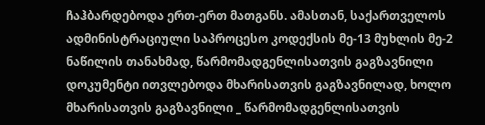ჩაჰბარდებოდა ერთ-ერთ მათგანს. ამასთან, საქართველოს ადმინისტრაციული საპროცესო კოდექსის მე-13 მუხლის მე-2 ნაწილის თანახმად, წარმომადგენლისათვის გაგზავნილი დოკუმენტი ითვლებოდა მხარისათვის გაგზავნილად, ხოლო მხარისათვის გაგზავნილი _ წარმომადგენლისათვის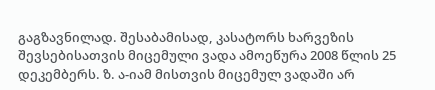გაგზავნილად. შესაბამისად, კასატორს ხარვეზის შევსებისათვის მიცემული ვადა ამოეწურა 2008 წლის 25 დეკემბერს. ზ. ა-იამ მისთვის მიცემულ ვადაში არ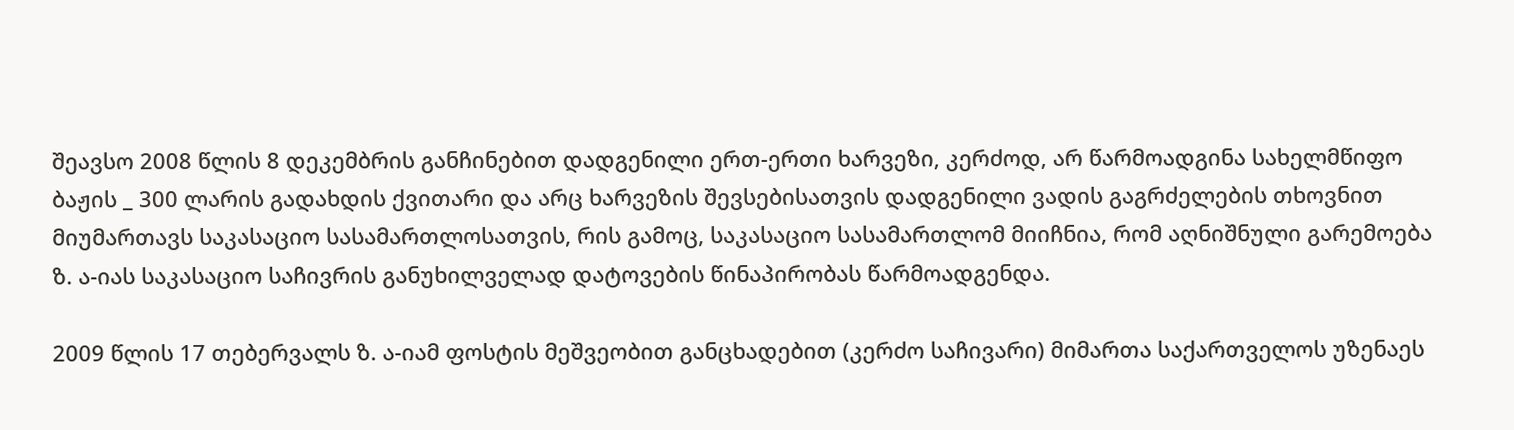შეავსო 2008 წლის 8 დეკემბრის განჩინებით დადგენილი ერთ-ერთი ხარვეზი, კერძოდ, არ წარმოადგინა სახელმწიფო ბაჟის _ 300 ლარის გადახდის ქვითარი და არც ხარვეზის შევსებისათვის დადგენილი ვადის გაგრძელების თხოვნით მიუმართავს საკასაციო სასამართლოსათვის, რის გამოც, საკასაციო სასამართლომ მიიჩნია, რომ აღნიშნული გარემოება ზ. ა-იას საკასაციო საჩივრის განუხილველად დატოვების წინაპირობას წარმოადგენდა.

2009 წლის 17 თებერვალს ზ. ა-იამ ფოსტის მეშვეობით განცხადებით (კერძო საჩივარი) მიმართა საქართველოს უზენაეს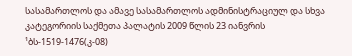სასამართლოს და ამავე სასამართლოს ადმინისტრაციულ და სხვა კატეგორიის საქმეთა პალატის 2009 წლის 23 იანვრის ¹ბს-1519-1476(კ-08)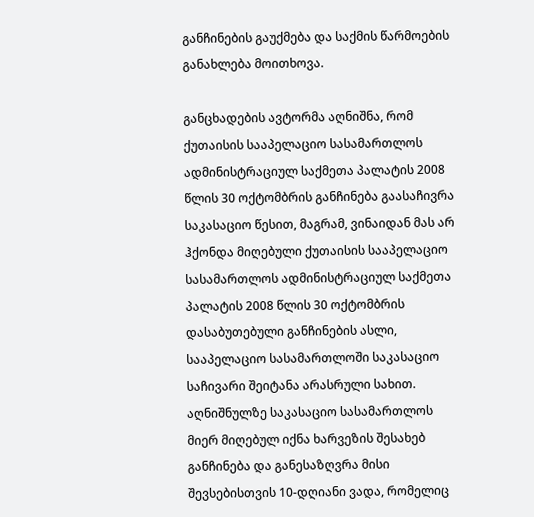განჩინების გაუქმება და საქმის წარმოების განახლება მოითხოვა.

განცხადების ავტორმა აღნიშნა, რომ ქუთაისის სააპელაციო სასამართლოს ადმინისტრაციულ საქმეთა პალატის 2008 წლის 30 ოქტომბრის განჩინება გაასაჩივრა საკასაციო წესით, მაგრამ, ვინაიდან მას არ ჰქონდა მიღებული ქუთაისის სააპელაციო სასამართლოს ადმინისტრაციულ საქმეთა პალატის 2008 წლის 30 ოქტომბრის დასაბუთებული განჩინების ასლი, სააპელაციო სასამართლოში საკასაციო საჩივარი შეიტანა არასრული სახით. აღნიშნულზე საკასაციო სასამართლოს მიერ მიღებულ იქნა ხარვეზის შესახებ განჩინება და განესაზღვრა მისი შევსებისთვის 10-დღიანი ვადა, რომელიც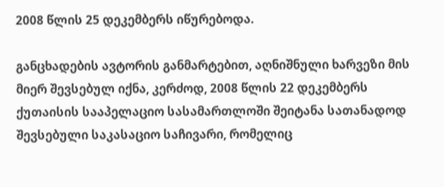2008 წლის 25 დეკემბერს იწურებოდა.

განცხადების ავტორის განმარტებით, აღნიშნული ხარვეზი მის მიერ შევსებულ იქნა, კერძოდ, 2008 წლის 22 დეკემბერს ქუთაისის სააპელაციო სასამართლოში შეიტანა სათანადოდ შევსებული საკასაციო საჩივარი, რომელიც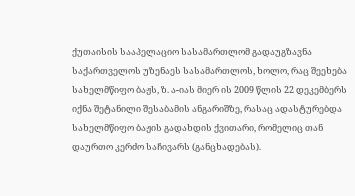ქუთაისის სააპელაციო სასამართლომ გადაუგზავნა საქართველოს უზენაეს სასამართლოს, ხოლო, რაც შეეხება სახელმწიფო ბაჟს, ზ. ა-იას მიერ ის 2009 წლის 22 დეკემბერს იქნა შეტანილი შესაბამის ანგარიშზე, რასაც ადასტურებდა სახელმწიფო ბაჟის გადახდის ქვითარი, რომელიც თან დაურთო კერძო საჩივარს (განცხადებას).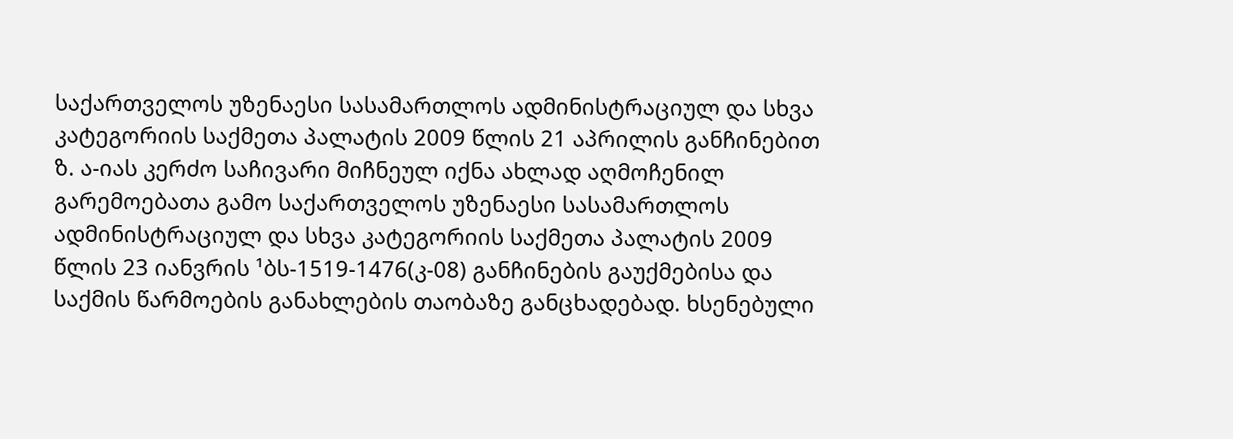საქართველოს უზენაესი სასამართლოს ადმინისტრაციულ და სხვა კატეგორიის საქმეთა პალატის 2009 წლის 21 აპრილის განჩინებით ზ. ა-იას კერძო საჩივარი მიჩნეულ იქნა ახლად აღმოჩენილ გარემოებათა გამო საქართველოს უზენაესი სასამართლოს ადმინისტრაციულ და სხვა კატეგორიის საქმეთა პალატის 2009 წლის 23 იანვრის ¹ბს-1519-1476(კ-08) განჩინების გაუქმებისა და საქმის წარმოების განახლების თაობაზე განცხადებად. ხსენებული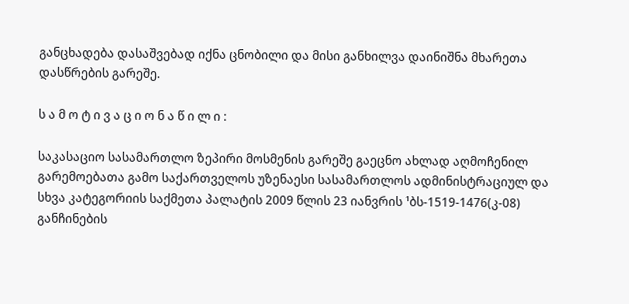განცხადება დასაშვებად იქნა ცნობილი და მისი განხილვა დაინიშნა მხარეთა დასწრების გარეშე.

ს ა მ ო ტ ი ვ ა ც ი ო ნ ა წ ი ლ ი :

საკასაციო სასამართლო ზეპირი მოსმენის გარეშე გაეცნო ახლად აღმოჩენილ გარემოებათა გამო საქართველოს უზენაესი სასამართლოს ადმინისტრაციულ და სხვა კატეგორიის საქმეთა პალატის 2009 წლის 23 იანვრის ¹ბს-1519-1476(კ-08) განჩინების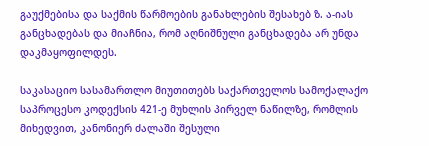გაუქმებისა და საქმის წარმოების განახლების შესახებ ზ. ა-იას განცხადებას და მიაჩნია, რომ აღნიშნული განცხადება არ უნდა დაკმაყოფილდეს.

საკასაციო სასამართლო მიუთითებს საქართველოს სამოქალაქო საპროცესო კოდექსის 421-ე მუხლის პირველ ნაწილზე, რომლის მიხედვით, კანონიერ ძალაში შესული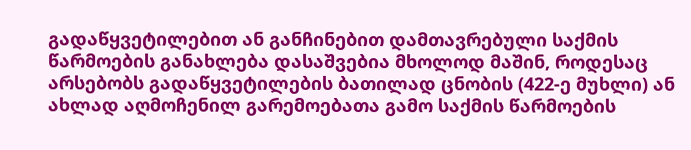გადაწყვეტილებით ან განჩინებით დამთავრებული საქმის წარმოების განახლება დასაშვებია მხოლოდ მაშინ, როდესაც არსებობს გადაწყვეტილების ბათილად ცნობის (422-ე მუხლი) ან ახლად აღმოჩენილ გარემოებათა გამო საქმის წარმოების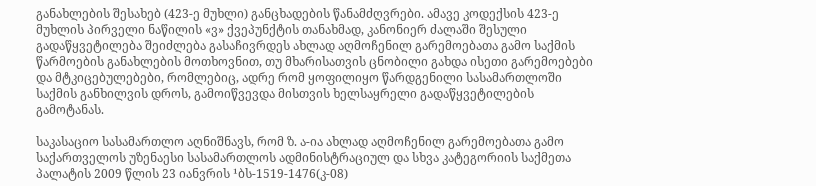განახლების შესახებ (423-ე მუხლი) განცხადების წანამძღვრები. ამავე კოდექსის 423-ე მუხლის პირველი ნაწილის «ვ» ქვეპუნქტის თანახმად, კანონიერ ძალაში შესული გადაწყვეტილება შეიძლება გასაჩივრდეს ახლად აღმოჩენილ გარემოებათა გამო საქმის წარმოების განახლების მოთხოვნით, თუ მხარისათვის ცნობილი გახდა ისეთი გარემოებები და მტკიცებულებები, რომლებიც, ადრე რომ ყოფილიყო წარდგენილი სასამართლოში საქმის განხილვის დროს, გამოიწვევდა მისთვის ხელსაყრელი გადაწყვეტილების გამოტანას.

საკასაციო სასამართლო აღნიშნავს, რომ ზ. ა-ია ახლად აღმოჩენილ გარემოებათა გამო საქართველოს უზენაესი სასამართლოს ადმინისტრაციულ და სხვა კატეგორიის საქმეთა პალატის 2009 წლის 23 იანვრის ¹ბს-1519-1476(კ-08)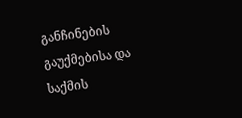განჩინების გაუქმებისა და საქმის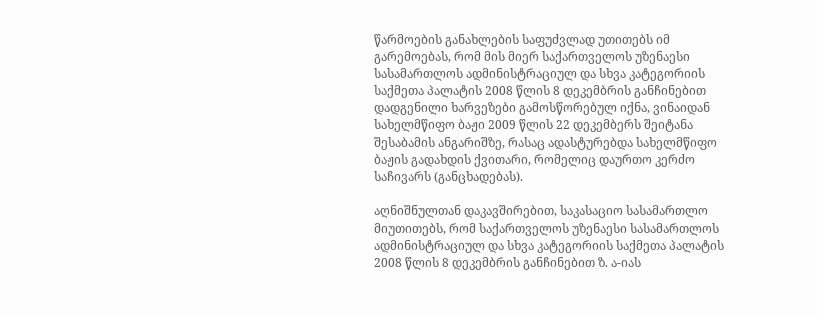წარმოების განახლების საფუძვლად უთითებს იმ გარემოებას, რომ მის მიერ საქართველოს უზენაესი სასამართლოს ადმინისტრაციულ და სხვა კატეგორიის საქმეთა პალატის 2008 წლის 8 დეკემბრის განჩინებით დადგენილი ხარვეზები გამოსწორებულ იქნა, ვინაიდან სახელმწიფო ბაჟი 2009 წლის 22 დეკემბერს შეიტანა შესაბამის ანგარიშზე, რასაც ადასტურებდა სახელმწიფო ბაჟის გადახდის ქვითარი, რომელიც დაურთო კერძო საჩივარს (განცხადებას).

აღნიშნულთან დაკავშირებით, საკასაციო სასამართლო მიუთითებს, რომ საქართველოს უზენაესი სასამართლოს ადმინისტრაციულ და სხვა კატეგორიის საქმეთა პალატის 2008 წლის 8 დეკემბრის განჩინებით ზ. ა-იას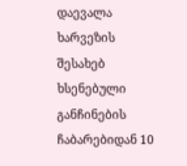დაევალა ხარვეზის შესახებ ხსენებული განჩინების ჩაბარებიდან 10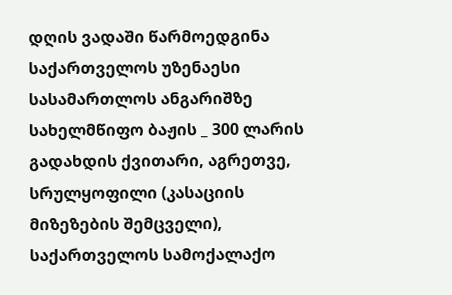დღის ვადაში წარმოედგინა საქართველოს უზენაესი სასამართლოს ანგარიშზე სახელმწიფო ბაჟის _ 300 ლარის გადახდის ქვითარი, აგრეთვე, სრულყოფილი (კასაციის მიზეზების შემცველი), საქართველოს სამოქალაქო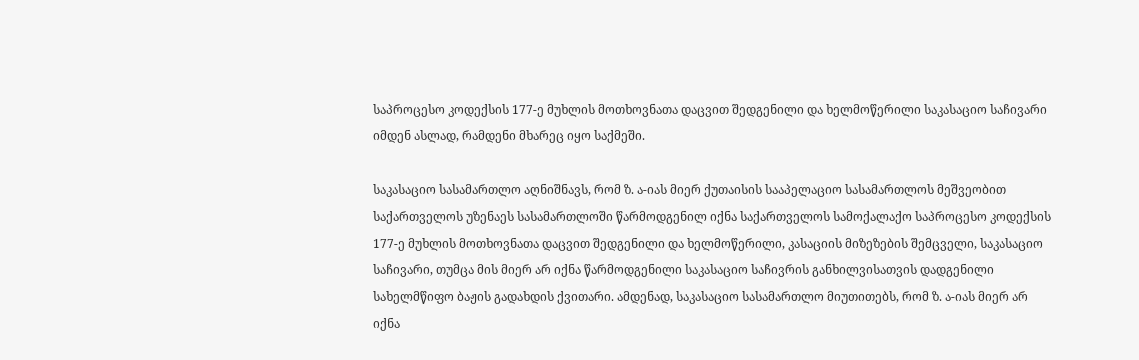საპროცესო კოდექსის 177-ე მუხლის მოთხოვნათა დაცვით შედგენილი და ხელმოწერილი საკასაციო საჩივარი იმდენ ასლად, რამდენი მხარეც იყო საქმეში.

საკასაციო სასამართლო აღნიშნავს, რომ ზ. ა-იას მიერ ქუთაისის სააპელაციო სასამართლოს მეშვეობით საქართველოს უზენაეს სასამართლოში წარმოდგენილ იქნა საქართველოს სამოქალაქო საპროცესო კოდექსის 177-ე მუხლის მოთხოვნათა დაცვით შედგენილი და ხელმოწერილი, კასაციის მიზეზების შემცველი, საკასაციო საჩივარი, თუმცა მის მიერ არ იქნა წარმოდგენილი საკასაციო საჩივრის განხილვისათვის დადგენილი სახელმწიფო ბაჟის გადახდის ქვითარი. ამდენად, საკასაციო სასამართლო მიუთითებს, რომ ზ. ა-იას მიერ არ იქნა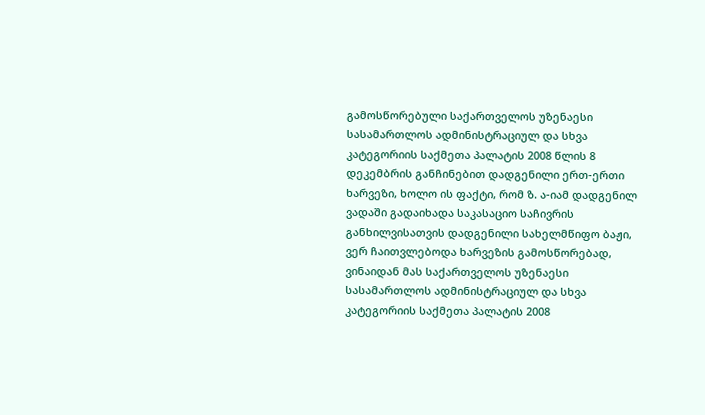გამოსწორებული საქართველოს უზენაესი სასამართლოს ადმინისტრაციულ და სხვა კატეგორიის საქმეთა პალატის 2008 წლის 8 დეკემბრის განჩინებით დადგენილი ერთ-ერთი ხარვეზი, ხოლო ის ფაქტი, რომ ზ. ა-იამ დადგენილ ვადაში გადაიხადა საკასაციო საჩივრის განხილვისათვის დადგენილი სახელმწიფო ბაჟი, ვერ ჩაითვლებოდა ხარვეზის გამოსწორებად, ვინაიდან მას საქართველოს უზენაესი სასამართლოს ადმინისტრაციულ და სხვა კატეგორიის საქმეთა პალატის 2008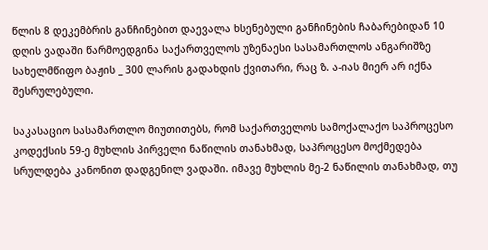წლის 8 დეკემბრის განჩინებით დაევალა ხსენებული განჩინების ჩაბარებიდან 10 დღის ვადაში წარმოედგინა საქართველოს უზენაესი სასამართლოს ანგარიშზე სახელმწიფო ბაჟის _ 300 ლარის გადახდის ქვითარი, რაც ზ. ა-იას მიერ არ იქნა შესრულებული.

საკასაციო სასამართლო მიუთითებს, რომ საქართველოს სამოქალაქო საპროცესო კოდექსის 59-ე მუხლის პირველი ნაწილის თანახმად, საპროცესო მოქმედება სრულდება კანონით დადგენილ ვადაში. იმავე მუხლის მე-2 ნაწილის თანახმად, თუ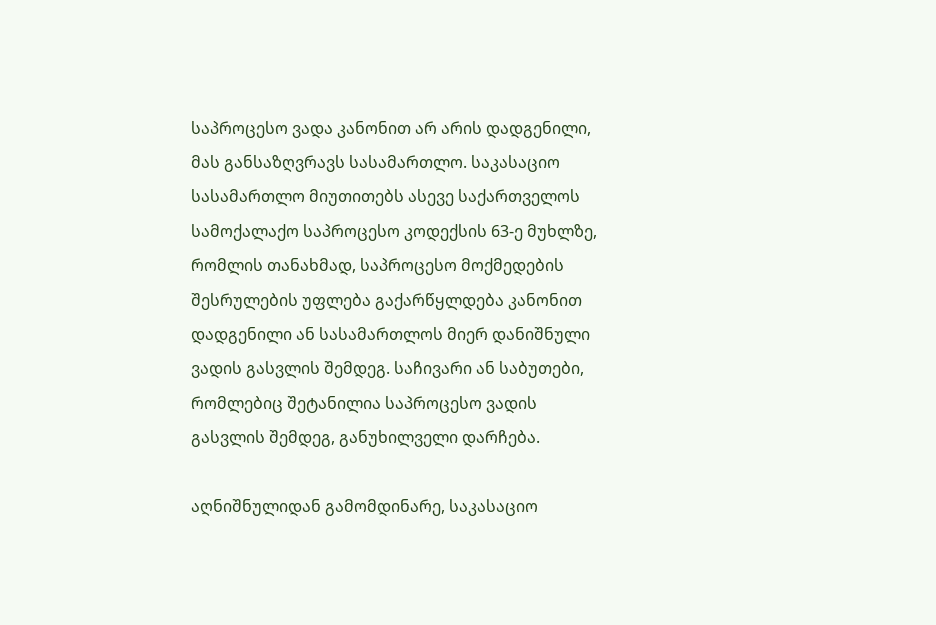საპროცესო ვადა კანონით არ არის დადგენილი, მას განსაზღვრავს სასამართლო. საკასაციო სასამართლო მიუთითებს ასევე საქართველოს სამოქალაქო საპროცესო კოდექსის 63-ე მუხლზე, რომლის თანახმად, საპროცესო მოქმედების შესრულების უფლება გაქარწყლდება კანონით დადგენილი ან სასამართლოს მიერ დანიშნული ვადის გასვლის შემდეგ. საჩივარი ან საბუთები, რომლებიც შეტანილია საპროცესო ვადის გასვლის შემდეგ, განუხილველი დარჩება.

აღნიშნულიდან გამომდინარე, საკასაციო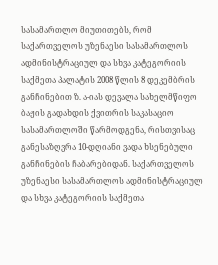სასამართლო მიუთითებს, რომ საქართველოს უზენაესი სასამართლოს ადმინისტრაციულ და სხვა კატეგორიის საქმეთა პალატის 2008 წლის 8 დეკემბრის განჩინებით ზ. ა-იას დევალა სახელმწიფო ბაჟის გადახდის ქვითრის საკასაციო სასამართლოში წარმოდგენა, რისთვისაც განესაზღვრა 10-დღიანი ვადა ხსენებული განჩინების ჩაბარებიდან. საქართველოს უზენაესი სასამართლოს ადმინისტრაციულ და სხვა კატეგორიის საქმეთა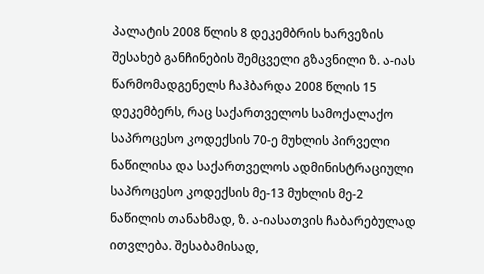პალატის 2008 წლის 8 დეკემბრის ხარვეზის შესახებ განჩინების შემცველი გზავნილი ზ. ა-იას წარმომადგენელს ჩაჰბარდა 2008 წლის 15 დეკემბერს, რაც საქართველოს სამოქალაქო საპროცესო კოდექსის 70-ე მუხლის პირველი ნაწილისა და საქართველოს ადმინისტრაციული საპროცესო კოდექსის მე-13 მუხლის მე-2 ნაწილის თანახმად, ზ. ა-იასათვის ჩაბარებულად ითვლება. შესაბამისად,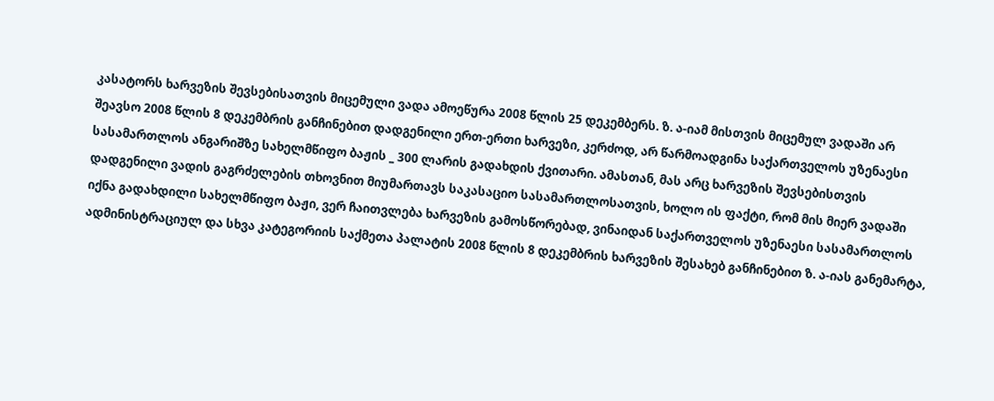კასატორს ხარვეზის შევსებისათვის მიცემული ვადა ამოეწურა 2008 წლის 25 დეკემბერს. ზ. ა-იამ მისთვის მიცემულ ვადაში არ შეავსო 2008 წლის 8 დეკემბრის განჩინებით დადგენილი ერთ-ერთი ხარვეზი, კერძოდ, არ წარმოადგინა საქართველოს უზენაესი სასამართლოს ანგარიშზე სახელმწიფო ბაჟის _ 300 ლარის გადახდის ქვითარი. ამასთან, მას არც ხარვეზის შევსებისთვის დადგენილი ვადის გაგრძელების თხოვნით მიუმართავს საკასაციო სასამართლოსათვის, ხოლო ის ფაქტი, რომ მის მიერ ვადაში იქნა გადახდილი სახელმწიფო ბაჟი, ვერ ჩაითვლება ხარვეზის გამოსწორებად, ვინაიდან საქართველოს უზენაესი სასამართლოს ადმინისტრაციულ და სხვა კატეგორიის საქმეთა პალატის 2008 წლის 8 დეკემბრის ხარვეზის შესახებ განჩინებით ზ. ა-იას განემარტა,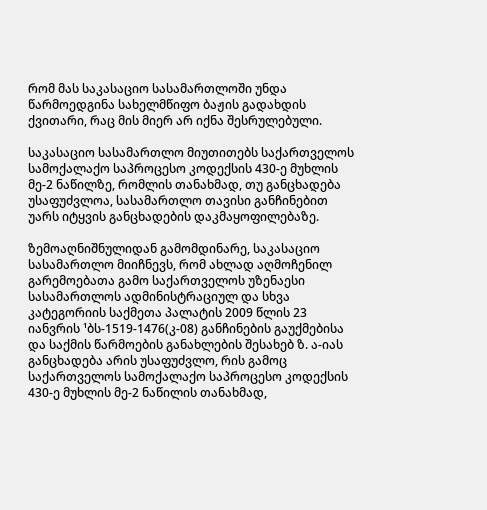რომ მას საკასაციო სასამართლოში უნდა წარმოედგინა სახელმწიფო ბაჟის გადახდის ქვითარი, რაც მის მიერ არ იქნა შესრულებული.

საკასაციო სასამართლო მიუთითებს საქართველოს სამოქალაქო საპროცესო კოდექსის 430-ე მუხლის მე-2 ნაწილზე, რომლის თანახმად, თუ განცხადება უსაფუძვლოა, სასამართლო თავისი განჩინებით უარს იტყვის განცხადების დაკმაყოფილებაზე.

ზემოაღნიშნულიდან გამომდინარე, საკასაციო სასამართლო მიიჩნევს, რომ ახლად აღმოჩენილ გარემოებათა გამო საქართველოს უზენაესი სასამართლოს ადმინისტრაციულ და სხვა კატეგორიის საქმეთა პალატის 2009 წლის 23 იანვრის ¹ბს-1519-1476(კ-08) განჩინების გაუქმებისა და საქმის წარმოების განახლების შესახებ ზ. ა-იას განცხადება არის უსაფუძვლო, რის გამოც საქართველოს სამოქალაქო საპროცესო კოდექსის 430-ე მუხლის მე-2 ნაწილის თანახმად,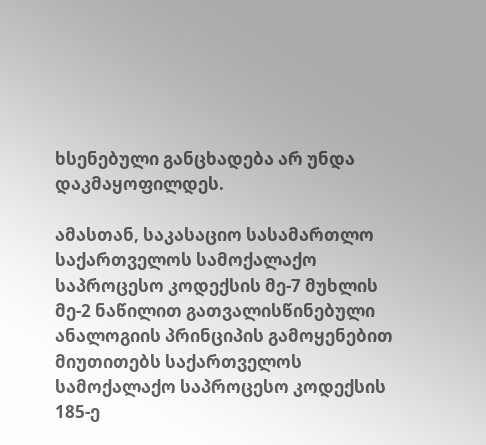ხსენებული განცხადება არ უნდა დაკმაყოფილდეს.

ამასთან, საკასაციო სასამართლო საქართველოს სამოქალაქო საპროცესო კოდექსის მე-7 მუხლის მე-2 ნაწილით გათვალისწინებული ანალოგიის პრინციპის გამოყენებით მიუთითებს საქართველოს სამოქალაქო საპროცესო კოდექსის 185-ე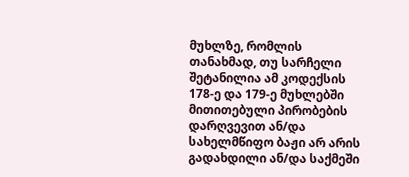მუხლზე, რომლის თანახმად, თუ სარჩელი შეტანილია ამ კოდექსის 178-ე და 179-ე მუხლებში მითითებული პირობების დარღვევით ან/და სახელმწიფო ბაჟი არ არის გადახდილი ან/და საქმეში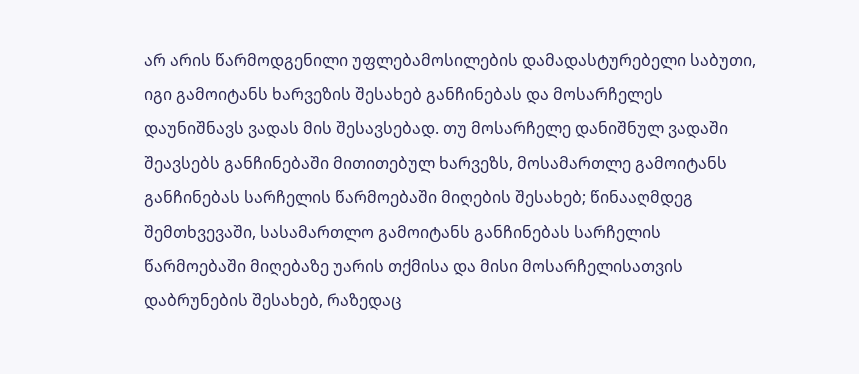არ არის წარმოდგენილი უფლებამოსილების დამადასტურებელი საბუთი, იგი გამოიტანს ხარვეზის შესახებ განჩინებას და მოსარჩელეს დაუნიშნავს ვადას მის შესავსებად. თუ მოსარჩელე დანიშნულ ვადაში შეავსებს განჩინებაში მითითებულ ხარვეზს, მოსამართლე გამოიტანს განჩინებას სარჩელის წარმოებაში მიღების შესახებ; წინააღმდეგ შემთხვევაში, სასამართლო გამოიტანს განჩინებას სარჩელის წარმოებაში მიღებაზე უარის თქმისა და მისი მოსარჩელისათვის დაბრუნების შესახებ, რაზედაც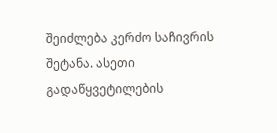შეიძლება კერძო საჩივრის შეტანა. ასეთი გადაწყვეტილების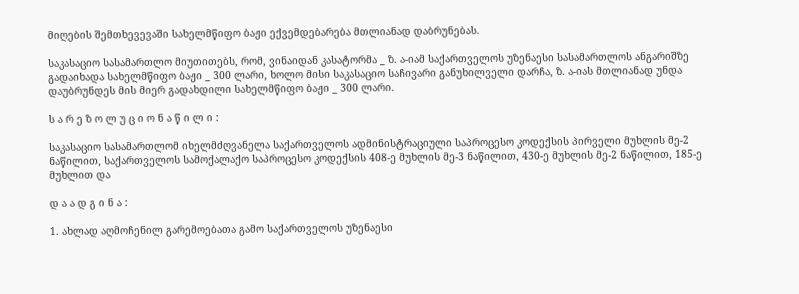მიღების შემთხევევაში სახელმწიფო ბაჟი ექვემდებარება მთლიანად დაბრუნებას.

საკასაციო სასამართლო მიუთითებს, რომ, ვინაიდან კასატორმა _ ზ. ა-იამ საქართველოს უზენაესი სასამართლოს ანგარიშზე გადაიხადა სახელმწიფო ბაჟი _ 300 ლარი, ხოლო მისი საკასაციო საჩივარი განუხილველი დარჩა, ზ. ა-იას მთლიანად უნდა დაუბრუნდეს მის მიერ გადახდილი სახელმწიფო ბაჟი _ 300 ლარი.

ს ა რ ე ზ ო ლ უ ც ი ო ნ ა წ ი ლ ი :

საკასაციო სასამართლომ იხელმძღვანელა საქართველოს ადმინისტრაციული საპროცესო კოდექსის პირველი მუხლის მე-2 ნაწილით, საქართველოს სამოქალაქო საპროცესო კოდექსის 408-ე მუხლის მე-3 ნაწილით, 430-ე მუხლის მე-2 ნაწილით, 185-ე მუხლით და

დ ა ა დ გ ი ნ ა :

1. ახლად აღმოჩენილ გარემოებათა გამო საქართველოს უზენაესი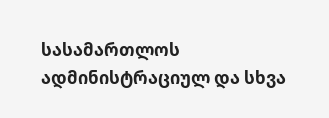სასამართლოს ადმინისტრაციულ და სხვა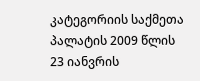კატეგორიის საქმეთა პალატის 2009 წლის 23 იანვრის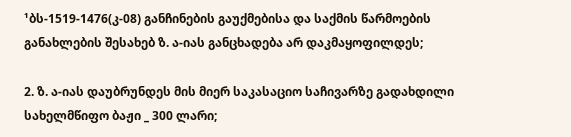¹ბს-1519-1476(კ-08) განჩინების გაუქმებისა და საქმის წარმოების განახლების შესახებ ზ. ა-იას განცხადება არ დაკმაყოფილდეს;

2. ზ. ა-იას დაუბრუნდეს მის მიერ საკასაციო საჩივარზე გადახდილი სახელმწიფო ბაჟი _ 300 ლარი;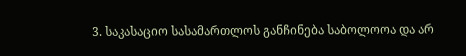3. საკასაციო სასამართლოს განჩინება საბოლოოა და არ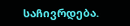საჩივრდება.